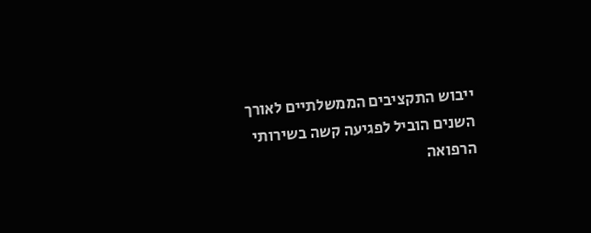ייבוש התקציבים הממשלתיים לאורך השנים הוביל לפגיעה קשה בשירותי הרפואה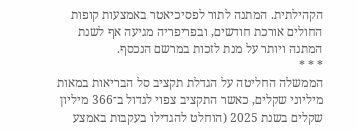הקהילתית. המתנה לתור לפסיכיאטר באמצעות קופות החולים אורכת חודשים, ובפריפריה מגיעה אף לשנת המתנה ויותר על מנת לזכות במרשם הנכסף.
* * *
הממשלה החליטה על הגדלת תקציב סל הבריאות במאות מיליוני שקלים, כאשר התקציב צפוי לגדול ב־366 מיליון שקלים בשנת 2025 (הוחלט להגדילו בעקבות באמצע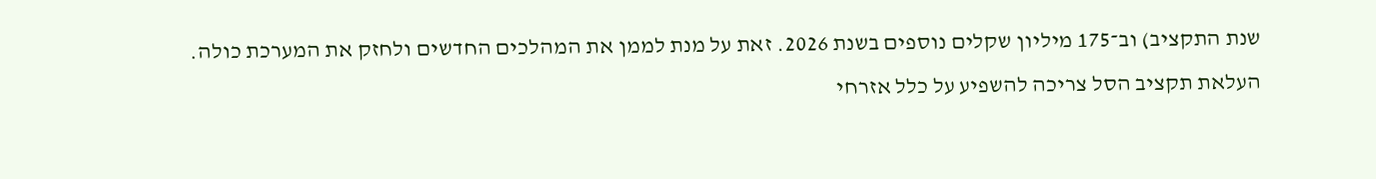שנת התקציב) וב־175 מיליון שקלים נוספים בשנת 2026. זאת על מנת לממן את המהלכים החדשים ולחזק את המערכת כולה.
העלאת תקציב הסל צריכה להשפיע על כלל אזרחי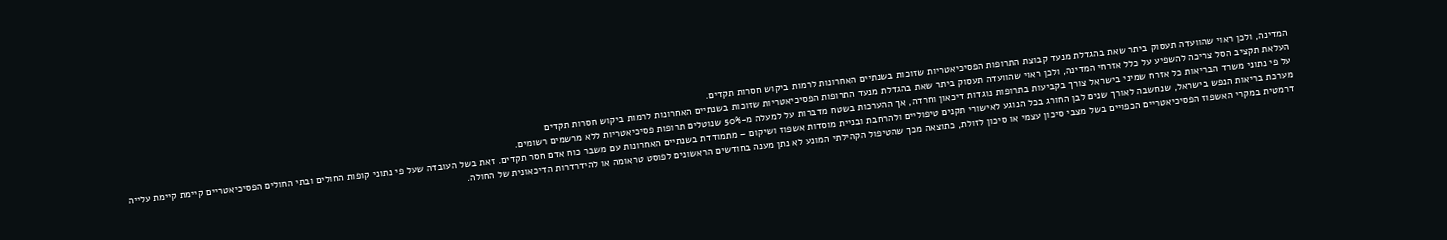המדינה, ולכן ראוי שהוועדה תעסוק ביתר שאת בהגדלת מנעד קבוצת התרופות הפסיכיאטריות שזוכות בשנתיים האחרונות לרמות ביקוש חסרות תקדים.
העלאת תקציב הסל צריכה להשפיע על כלל אזרחי המדינה, ולכן ראוי שהוועדה תעסוק ביתר שאת בהגדלת מנעד התרופות הפסיכיאטריות שזוכות בשנתיים האחרונות לרמות ביקוש חסרות תקדים
על פי נתוני משרד הבריאות כל אזרח שמיני בישראל צורך בקביעות בתרופות נוגדות דיכאון וחרדה, אך ההערכות בשטח מדברות על למעלה מ-50% שנוטלים תרופות פסיכיאטריות ללא מרשמים רשומים.
מערכת בריאות הנפש בישראל, שנחשבה לאורך שנים לבן החורג בכל הנוגע לאישורי תקנים טיפוליים ולהרחבת ובניית מוסדות אשפוז ושיקום – מתמודדת בשנתיים האחרונות עם משבר כוח אדם חסר תקדים. זאת בשל העובדה שעל פי נתוני קופות החולים ובתי החולים הפסיכיאטריים קיימת קיימת עלייה דרמטית במקרי האשפוז הפסיכיאטריים הכפויים בשל מצבי סיכון עצמי או סיכון לזולת, כתוצאה מכך שהטיפול הקהילתי המונע לא נתן מענה בחודשים הראשונים לפוסט טראומה או להידרדרות הדיכאונית של החולה.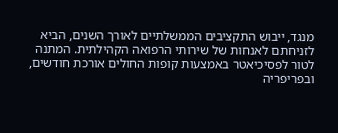מנגד, ייבוש התקציבים הממשלתיים לאורך השנים, הביא לזניחתם לאנחות של שירותי הרפואה הקהילתית. המתנה לטור לפסיכיאטר באמצעות קופות החולים אורכת חודשים, ובפריפריה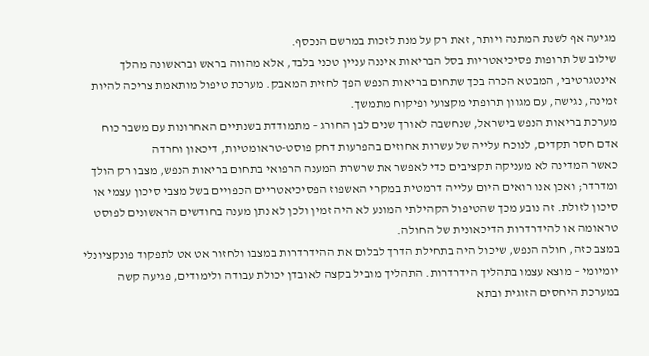מגיעה אף לשנת המתנה ויותר, זאת רק על מנת לזכות במרשם הנכסף.
שילוב של תרופות פסיכיאטריות בסל הבריאות איננה עניין טכני בלבד, אלא מהווה בראש ובראשונה מהלך אינטגרטיבי, המבטא הכרה בכך שתחום בריאות הנפש הפך לחזית המאבק. מערכת טיפול מותאמת צריכה להיות זמינה, נגישה, עם מגוון תרופתי מקצועי ופיקוח מתמשך.
מערכת בריאות הנפש בישראל, שנחשבה לאורך שנים לבן החורג – מתמודדת בשנתיים האחרונות עם משבר כוח אדם חסר תקדים, לנוכח עלייה של עשרות אחוזים בהפרעות דחק פוסט-טראומטיות, דיכאון וחרדה
כאשר המדינה לא מעניקה תקציבים כדי לאפשר את שרשרת המענה הרפואי בתחום בריאות הנפש, מצבו רק הולך ומדרדר; ואכן אנו רואים היום עלייה דרמטית במקרי האשפוז הפסיכיאטריים הכפויים בשל מצבי סיכון עצמי או סיכון לזולת. זה נובע מכך שהטיפול הקהילתי המונע לא היה זמין ולכן לא נתן מענה בחודשים הראשונים לפוסט טראומה או להידרדרות הדיכאונית של החולה.
במצב כזה, חולה הנפש, שיכול היה בתחילת הדרך לבלום את ההידרדרות במצבו ולחזור אט אט לתפקוד פונקציונלי יומיומי – מוצא עצמו בתהליך הידרדרות. התהליך מוביל בקצה לאובדן יכולת עבודה ולימודים, פגיעה קשה במערכת היחסים הזוגית ובתא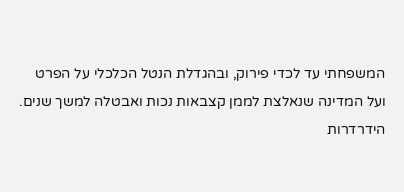המשפחתי עד לכדי פירוק, ובהגדלת הנטל הכלכלי על הפרט ועל המדינה שנאלצת לממן קצבאות נכות ואבטלה למשך שנים.
הידרדרות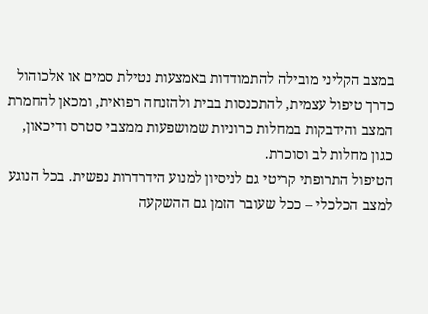במצב הקליני מובילה להתמודדות באמצעות נטילת סמים או אלכוהול כדרך טיפול עצמית, להתכנסות בבית ולהזנחה רפואית, ומכאן להחמרת המצב והידבקות במחלות כרוניות שמושפעות ממצבי סטרס ודיכאון, כגון מחלות לב וסוכרת.
הטיפול התרופתי קריטי גם לניסיון למנוע הידרדרות נפשית. בכל הנוגע למצב הכלכלי – ככל שעובר הזמן גם ההשקעה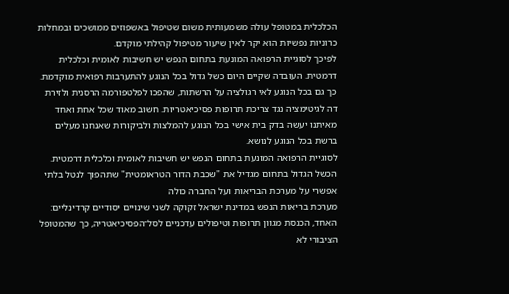הכלכלית במטופל עולה משמעותית משום שטיפול באשפוזים ממושכים ובמחלות כרוניות נפשיות הוא יקר לאין שיעור מטיפול קהילתי מוקדם.
לפיכך לסוגיית הרפואה המונעת בתחום הנפש יש חשיבות לאומית וכלכלית דרמטית. העובדה שקיים היום כשל גדול בכל הנוגע להתערבות רפואית מוקדמת. כך גם בכל הנוגע לאי רגולציה על הרשתות, שהפכו לפלטפורמה הרסנית ולזירת דה לגיטימציה נגד צריכת תרופות פסיכיאטריות. חשוב מאוד שכל אחת ואחד מאיתנו יעשה בדק בית אישי בכל הנוגע להמלצות ולביקורות שאנחנו מעלים ברשת בכל הנוגע לנושא.
לסוגיית הרפואה המונעת בתחום הנפש יש חשיבות לאומית וכלכלית דרמטית. הכשל הגדול בתחום מגדיל את "שכבת הדור הטראומטית" שתהפוך לנטל בלתי אפשרי על מערכת הבריאות ועל החברה כולה
מערכת בריאות הנפש במדינת ישראל זקוקה לשני שינויים יסודיים קרדינליים: האחד, הכנסת מגוון תרופות וטיפולים עדכניים לסל־הפסיכיאטריה, כך שהמטופל הציבורי לא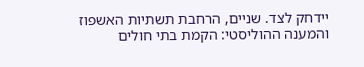יידחק לצד. שניים, הרחבת תשתיות האשפוז והמענה ההוליסטי: הקמת בתי חולים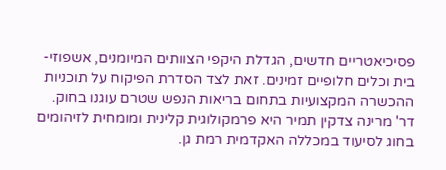פסיכיאטריים חדשים, הגדלת היקפי הצוותים המיומנים, אשפוזי-בית וכלים חלופיים זמינים. זאת לצד הסדרת הפיקוח על תוכניות ההכשרה המקצועיות בתחום בריאות הנפש שטרם עוגנו בחוק.
דר' מרינה צדקין תמיר היא פרמקולוגית קלינית ומומחית לזיהומים בחוג לסיעוד במכללה האקדמית רמת גן.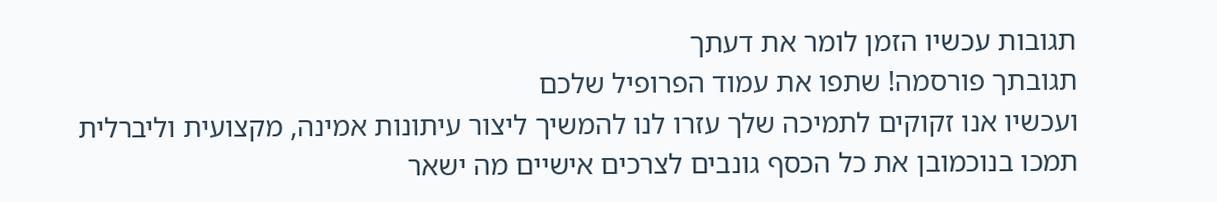תגובות עכשיו הזמן לומר את דעתך
תגובתך פורסמה! שתפו את עמוד הפרופיל שלכם
ועכשיו אנו זקוקים לתמיכה שלך עזרו לנו להמשיך ליצור עיתונות אמינה, מקצועית וליברלית
תמכו בנוכמובן את כל הכסף גונבים לצרכים אישיים מה ישאר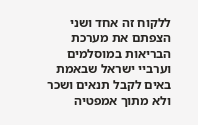ללקוח זה אחד ושני הצפתם את מערכת הבריאות במוסלמים וערביי ישראל שבאמת באים לקבל תנאים ושכר ולא מתוך אמפטיה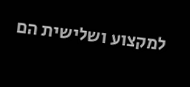למקצוע ושלישית הם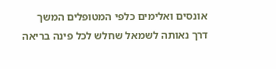אונסים ואלימים כלפי המטופלים המשך דרך נאותה לשמאל שחלש לכל פינה בריאה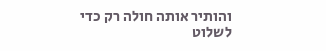והותיר אותה חולה רק כדי לשלוט